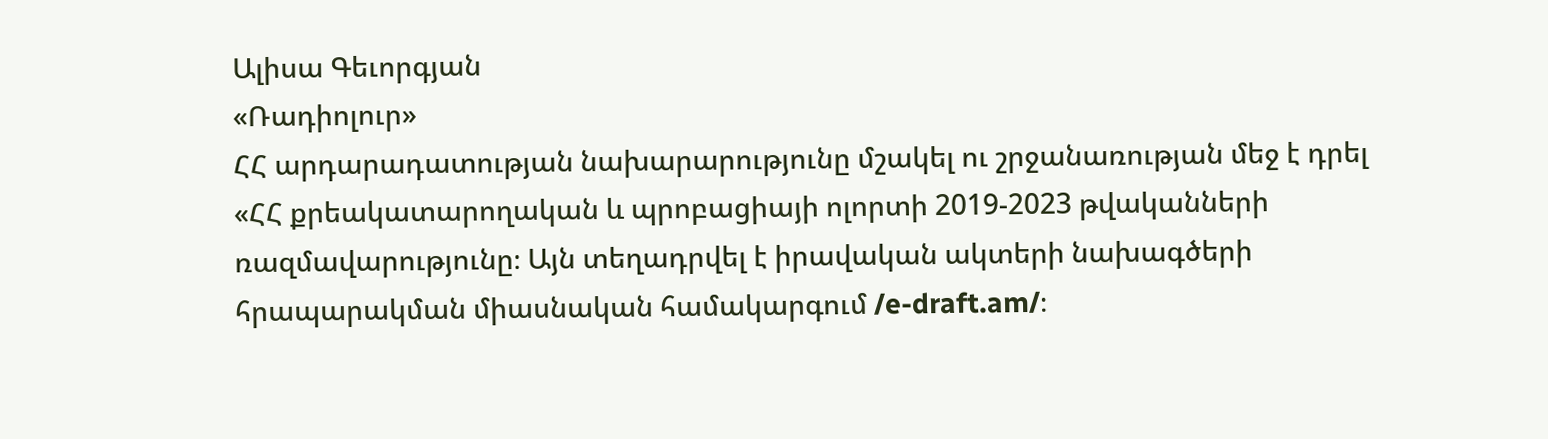Ալիսա Գեւորգյան
«Ռադիոլուր»
ՀՀ արդարադատության նախարարությունը մշակել ու շրջանառության մեջ է դրել «ՀՀ քրեակատարողական և պրոբացիայի ոլորտի 2019-2023 թվականների ռազմավարությունը։ Այն տեղադրվել է իրավական ակտերի նախագծերի հրապարակման միասնական համակարգում /e-draft.am/։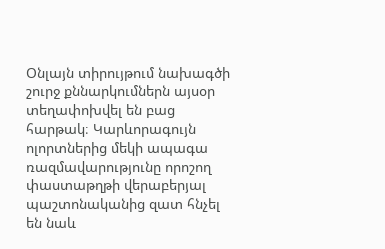Օնլայն տիրույթում նախագծի շուրջ քննարկումներն այսօր տեղափոխվել են բաց հարթակ։ Կարևորագույն ոլորտներից մեկի ապագա ռազմավարությունը որոշող փաստաթղթի վերաբերյալ պաշտոնականից զատ հնչել են նաև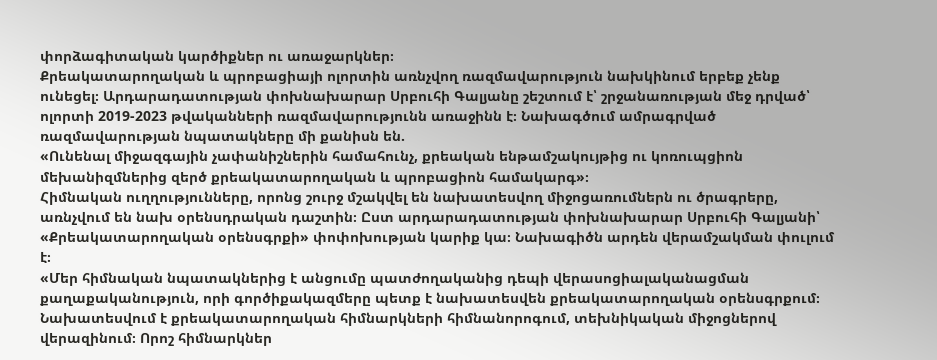փորձագիտական կարծիքներ ու առաջարկներ։
Քրեակատարողական և պրոբացիայի ոլորտին առնչվող ռազմավարություն նախկինում երբեք չենք ունեցել։ Արդարադատության փոխնախարար Սրբուհի Գալյանը շեշտում է՝ շրջանառության մեջ դրված՝ ոլորտի 2019-2023 թվականների ռազմավարությունն առաջինն է։ Նախագծում ամրագրված ռազմավարության նպատակները մի քանիսն են.
«Ունենալ միջազգային չափանիշներին համահունչ, քրեական ենթամշակույթից ու կոռուպցիոն մեխանիզմներից զերծ քրեակատարողական և պրոբացիոն համակարգ»։
Հիմնական ուղղությունները, որոնց շուրջ մշակվել են նախատեսվող միջոցառումներն ու ծրագրերը, առնչվում են նախ օրենսդրական դաշտին։ Ըստ արդարադատության փոխնախարար Սրբուհի Գալյանի՝ «Քրեակատարողական օրենսգրքի» փոփոխության կարիք կա։ Նախագիծն արդեն վերամշակման փուլում է։
«Մեր հիմնական նպատակներից է անցումը պատժողականից դեպի վերասոցիալականացման քաղաքականություն, որի գործիքակազմերը պետք է նախատեսվեն քրեակատարողական օրենսգրքում։
Նախատեսվում է քրեակատարողական հիմնարկների հիմնանորոգում, տեխնիկական միջոցներով վերազինում։ Որոշ հիմնարկներ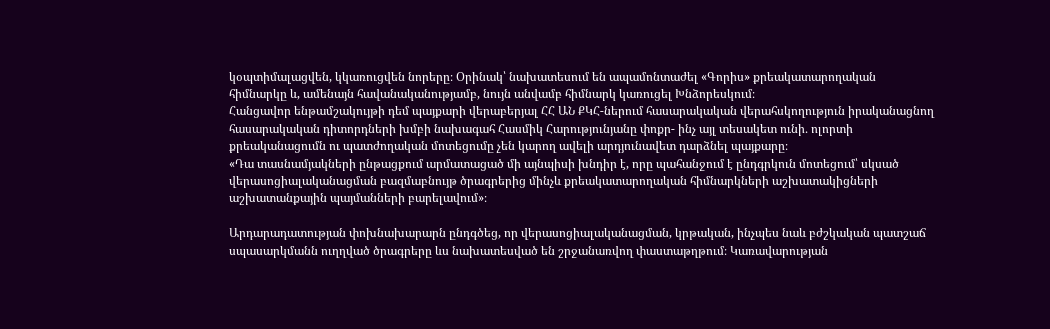կօպտիմալացվեն, կկառուցվեն նորերը։ Օրինակ՝ նախատեսում են ապամոնտաժել «Գորիս» քրեակատարողական հիմնարկը և, ամենայն հավանականությամբ, նույն անվամբ հիմնարկ կառուցել Խնձորեսկում։
Հանցավոր ենթամշակույթի դեմ պայքարի վերաբերյալ ՀՀ ԱՆ ՔԿՀ-ներում հասարակական վերահսկողություն իրականացնող հասարակական դիտորդների խմբի նախագահ Հասմիկ Հարությունյանը փոքր- ինչ այլ տեսակետ ունի․ ոլորտի քրեականացումն ու պատժողական մոտեցումը չեն կարող ավելի արդյունավետ դարձնել պայքարը։
«Դա տասնամյակների ընթացքում արմատացած մի այնպիսի խնդիր է, որը պահանջում է ընդգրկուն մոտեցում՝ սկսած վերասոցիալականացման բազմաբնույթ ծրագրերից մինչև քրեակատարողական հիմնարկների աշխատակիցների աշխատանքային պայմանների բարելավում»։

Արդարադատության փոխնախարարն ընդգծեց, որ վերասոցիալականացման, կրթական, ինչպես նաև բժշկական պատշաճ սպասարկմանն ուղղված ծրագրերը ևս նախատեսված են շրջանառվող փաստաթղթում։ Կառավարության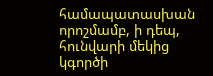համապատասխան որոշմամբ, ի դեպ, հունվարի մեկից կգործի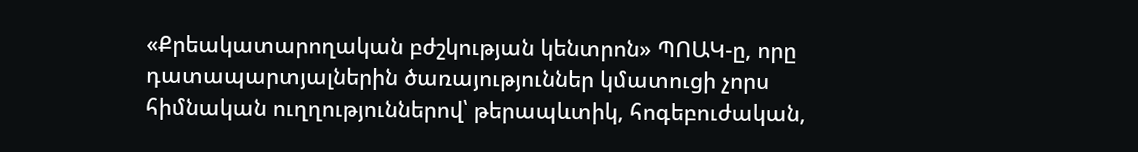«Քրեակատարողական բժշկության կենտրոն» ՊՈԱԿ-ը, որը դատապարտյալներին ծառայություններ կմատուցի չորս հիմնական ուղղություններով՝ թերապևտիկ, հոգեբուժական,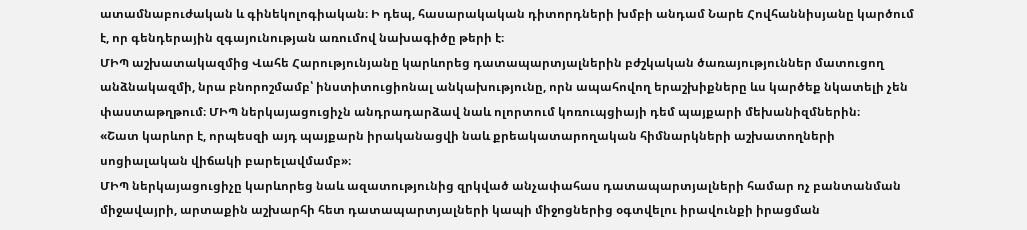ատամնաբուժական և գինեկոլոգիական։ Ի դեպ, հասարակական դիտորդների խմբի անդամ Նարե Հովհաննիսյանը կարծում է, որ գենդերային զգայունության առումով նախագիծը թերի է։
ՄԻՊ աշխատակազմից Վահե Հարությունյանը կարևորեց դատապարտյալներին բժշկական ծառայություններ մատուցող անձնակազմի, նրա բնորոշմամբ՝ ինստիտուցիոնալ անկախությունը, որն ապահովող երաշխիքները ևս կարծեք նկատելի չեն փաստաթղթում։ ՄԻՊ ներկայացուցիչն անդրադարձավ նաև ոլորտում կոռուպցիայի դեմ պայքարի մեխանիզմներին։
«Շատ կարևոր է, որպեսզի այդ պայքարն իրականացվի նաև քրեակատարողական հիմնարկների աշխատողների սոցիալական վիճակի բարելավմամբ»։
ՄԻՊ ներկայացուցիչը կարևորեց նաև ազատությունից զրկված անչափահաս դատապարտյալների համար ոչ բանտանման միջավայրի, արտաքին աշխարհի հետ դատապարտյալների կապի միջոցներից օգտվելու իրավունքի իրացման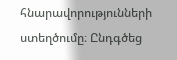հնարավորությունների ստեղծումը։ Ընդգծեց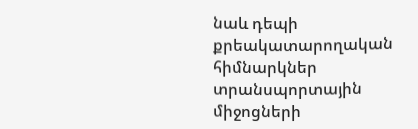նաև դեպի քրեակատարողական հիմնարկներ տրանսպորտային միջոցների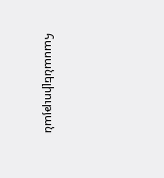հասանելիության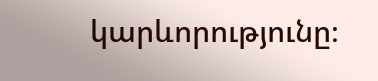կարևորությունը։